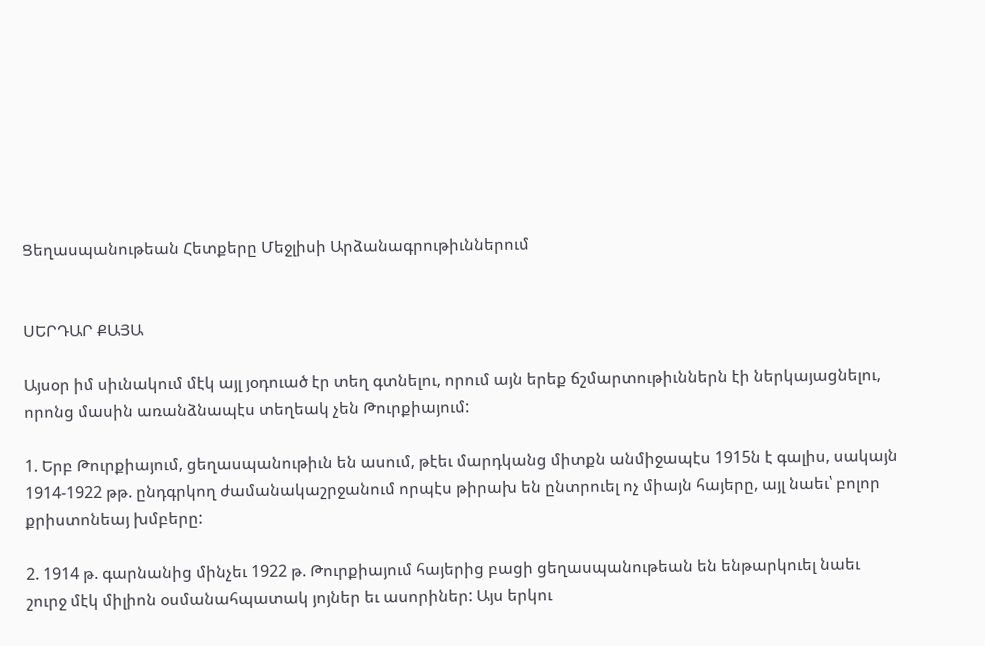Ցեղասպանութեան Հետքերը Մեջլիսի Արձանագրութիւններում


ՍԵՐԴԱՐ ՔԱՅԱ

Այսօր իմ սիւնակում մէկ այլ յօդուած էր տեղ գտնելու, որում այն երեք ճշմարտութիւններն էի ներկայացնելու, որոնց մասին առանձնապէս տեղեակ չեն Թուրքիայում:

1. Երբ Թուրքիայում, ցեղասպանութիւն են ասում, թէեւ մարդկանց միտքն անմիջապէս 1915ն է գալիս, սակայն 1914-1922 թթ. ընդգրկող ժամանակաշրջանում որպէս թիրախ են ընտրուել ոչ միայն հայերը, այլ նաեւ՝ բոլոր քրիստոնեայ խմբերը:

2. 1914 թ. գարնանից մինչեւ 1922 թ. Թուրքիայում հայերից բացի ցեղասպանութեան են ենթարկուել նաեւ շուրջ մէկ միլիոն օսմանահպատակ յոյներ եւ ասորիներ: Այս երկու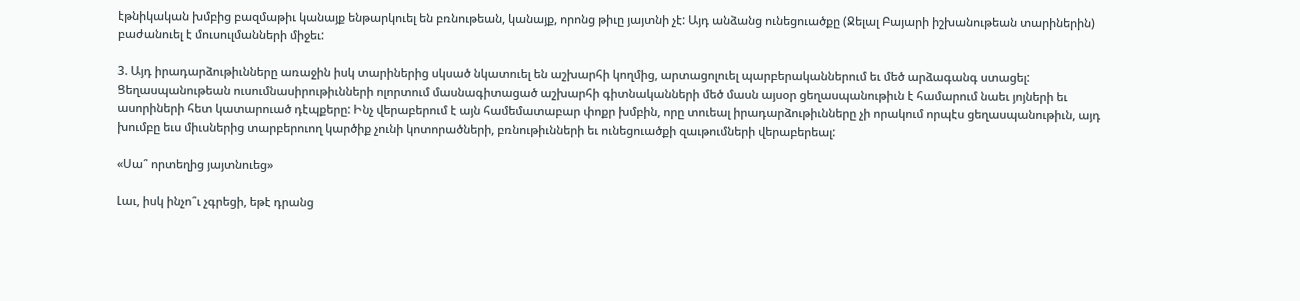էթնիկական խմբից բազմաթիւ կանայք ենթարկուել են բռնութեան, կանայք, որոնց թիւը յայտնի չէ: Այդ անձանց ունեցուածքը (Ջելալ Բայարի իշխանութեան տարիներին) բաժանուել է մուսուլմանների միջեւ:

3. Այդ իրադարձութիւնները առաջին իսկ տարիներից սկսած նկատուել են աշխարհի կողմից, արտացոլուել պարբերականներում եւ մեծ արձագանգ ստացել: Ցեղասպանութեան ուսումնասիրութիւնների ոլորտում մասնագիտացած աշխարհի գիտնականների մեծ մասն այսօր ցեղասպանութիւն է համարում նաեւ յոյների եւ ասորիների հետ կատարուած դէպքերը: Ինչ վերաբերում է այն համեմատաբար փոքր խմբին, որը տուեալ իրադարձութիւնները չի որակում որպէս ցեղասպանութիւն, այդ խումբը եւս միւսներից տարբերուող կարծիք չունի կոտորածների, բռնութիւնների եւ ունեցուածքի զաւթումների վերաբերեալ:

«Սա՞ որտեղից յայտնուեց»

Լաւ, իսկ ինչո՞ւ չգրեցի, եթէ դրանց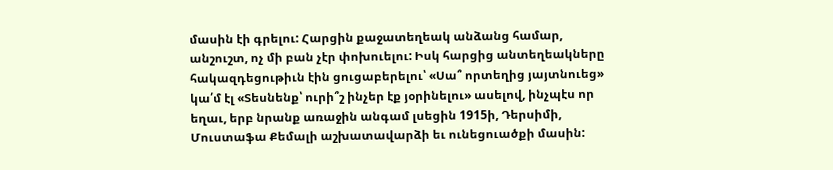մասին էի գրելու: Հարցին քաջատեղեակ անձանց համար, անշուշտ, ոչ մի բան չէր փոխուելու: Իսկ հարցից անտեղեակները հակազդեցութիւն էին ցուցաբերելու՝ «Սա՞ որտեղից յայտնուեց» կա՛մ էլ «Տեսնենք՝ ուրի՞շ ինչեր էք յօրինելու» ասելով, ինչպէս որ եղաւ, երբ նրանք առաջին անգամ լսեցին 1915ի, Դերսիմի, Մուստաֆա Քեմալի աշխատավարձի եւ ունեցուածքի մասին: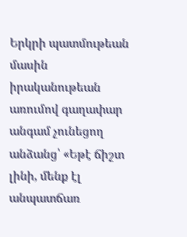Երկրի պատմութեան մասին իրականութեան առումով գաղափար անգամ չունեցող անձանց՝ «Եթէ ճիշտ լինի, մենք էլ անպատճառ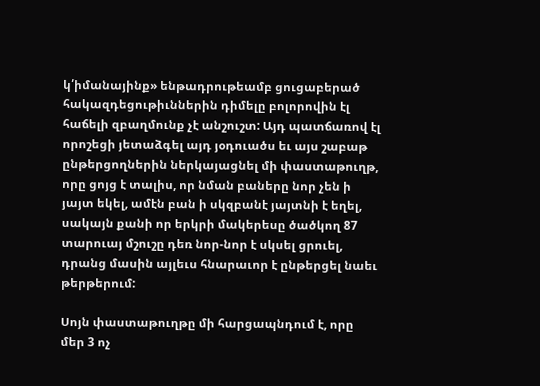կ՛իմանայինք» ենթադրութեամբ ցուցաբերած հակազդեցութիւններին դիմելը բոլորովին էլ հաճելի զբաղմունք չէ անշուշտ: Այդ պատճառով էլ որոշեցի յետաձգել այդ յօդուածս եւ այս շաբաթ ընթերցողներին ներկայացնել մի փաստաթուղթ, որը ցոյց է տալիս, որ նման բաները նոր չեն ի յայտ եկել, ամէն բան ի սկզբանէ յայտնի է եղել, սակայն քանի որ երկրի մակերեսը ծածկող 87 տարուայ մշուշը դեռ նոր-նոր է սկսել ցրուել, դրանց մասին այլեւս հնարաւոր է ընթերցել նաեւ թերթերում:

Սոյն փաստաթուղթը մի հարցապնդում է, որը մեր 3 ոչ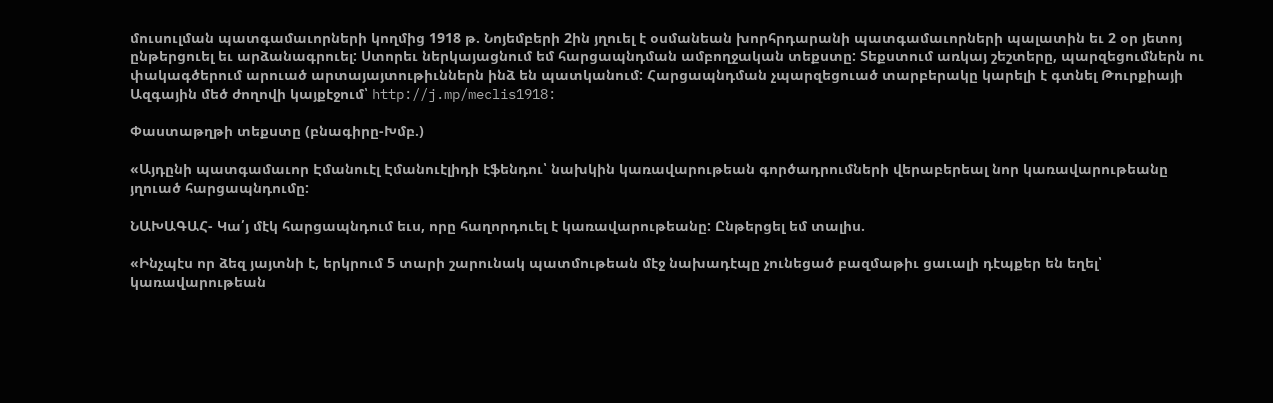մուսուլման պատգամաւորների կողմից 1918 թ. Նոյեմբերի 2ին յղուել է օսմանեան խորհրդարանի պատգամաւորների պալատին եւ 2 օր յետոյ ընթերցուել եւ արձանագրուել: Ստորեւ ներկայացնում եմ հարցապնդման ամբողջական տեքստը: Տեքստում առկայ շեշտերը, պարզեցումներն ու փակագծերում արուած արտայայտութիւններն ինձ են պատկանում: Հարցապնդման չպարզեցուած տարբերակը կարելի է գտնել Թուրքիայի Ազգային մեծ ժողովի կայքէջում՝ http://j.mp/meclis1918:

Փաստաթղթի տեքստը (բնագիրը-Խմբ.)

«Այդընի պատգամաւոր Էմանուէլ Էմանուէլիդի էֆենդու՝ նախկին կառավարութեան գործադրումների վերաբերեալ նոր կառավարութեանը յղուած հարցապնդումը:

ՆԱԽԱԳԱՀ- Կա՛յ մէկ հարցապնդում եւս, որը հաղորդուել է կառավարութեանը: Ընթերցել եմ տալիս.

«Ինչպէս որ ձեզ յայտնի է, երկրում 5 տարի շարունակ պատմութեան մէջ նախադէպը չունեցած բազմաթիւ ցաւալի դէպքեր են եղել՝ կառավարութեան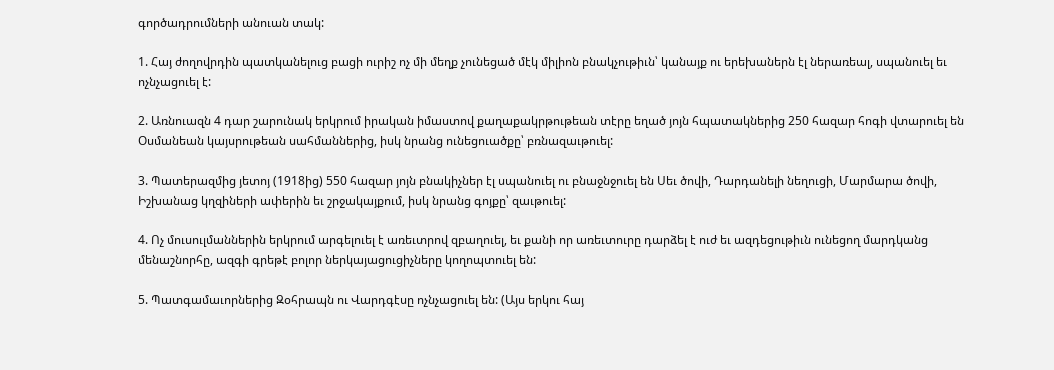գործադրումների անուան տակ:

1. Հայ ժողովրդին պատկանելուց բացի ուրիշ ոչ մի մեղք չունեցած մէկ միլիոն բնակչութիւն՝ կանայք ու երեխաներն էլ ներառեալ, սպանուել եւ ոչնչացուել է:

2. Առնուազն 4 դար շարունակ երկրում իրական իմաստով քաղաքակրթութեան տէրը եղած յոյն հպատակներից 250 հազար հոգի վտարուել են Օսմանեան կայսրութեան սահմաններից, իսկ նրանց ունեցուածքը՝ բռնազաւթուել:

3. Պատերազմից յետոյ (1918ից) 550 հազար յոյն բնակիչներ էլ սպանուել ու բնաջնջուել են Սեւ ծովի, Դարդանելի նեղուցի, Մարմարա ծովի, Իշխանաց կղզիների ափերին եւ շրջակայքում, իսկ նրանց գոյքը՝ զաւթուել:

4. Ոչ մուսուլմաններին երկրում արգելուել է առեւտրով զբաղուել, եւ քանի որ առեւտուրը դարձել է ուժ եւ ազդեցութիւն ունեցող մարդկանց մենաշնորհը, ազգի գրեթէ բոլոր ներկայացուցիչները կողոպտուել են:

5. Պատգամաւորներից Զօհրապն ու Վարդգէսը ոչնչացուել են: (Այս երկու հայ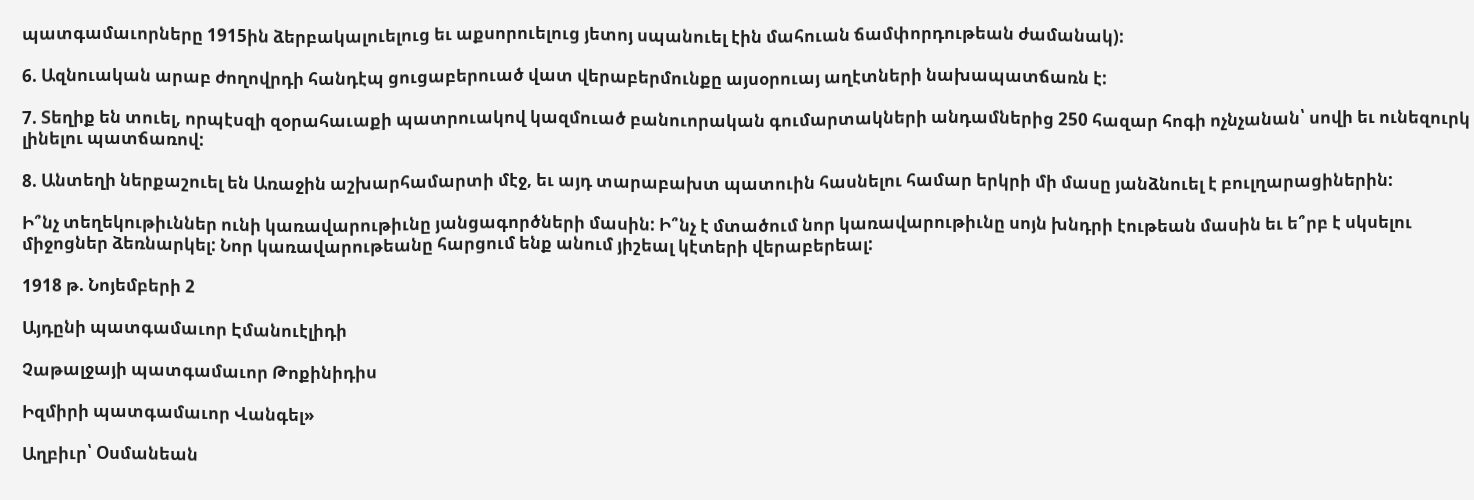պատգամաւորները 1915ին ձերբակալուելուց եւ աքսորուելուց յետոյ սպանուել էին մահուան ճամփորդութեան ժամանակ):

6. Ազնուական արաբ ժողովրդի հանդէպ ցուցաբերուած վատ վերաբերմունքը այսօրուայ աղէտների նախապատճառն է:

7. Տեղիք են տուել, որպէսզի զօրահաւաքի պատրուակով կազմուած բանուորական գումարտակների անդամներից 250 հազար հոգի ոչնչանան՝ սովի եւ ունեզուրկ լինելու պատճառով:

8. Անտեղի ներքաշուել են Առաջին աշխարհամարտի մէջ, եւ այդ տարաբախտ պատուին հասնելու համար երկրի մի մասը յանձնուել է բուլղարացիներին:

Ի՞նչ տեղեկութիւններ ունի կառավարութիւնը յանցագործների մասին: Ի՞նչ է մտածում նոր կառավարութիւնը սոյն խնդրի էութեան մասին եւ ե՞րբ է սկսելու միջոցներ ձեռնարկել: Նոր կառավարութեանը հարցում ենք անում յիշեալ կէտերի վերաբերեալ:

1918 թ. Նոյեմբերի 2

Այդընի պատգամաւոր Էմանուէլիդի

Չաթալջայի պատգամաւոր Թոքինիդիս

Իզմիրի պատգամաւոր Վանգել»

Աղբիւր՝ Օսմանեան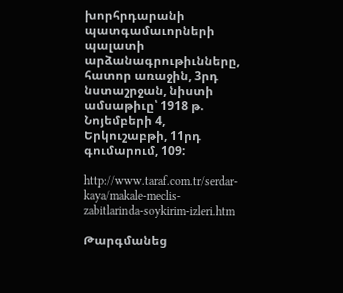խորհրդարանի պատգամաւորների պալատի արձանագրութիւնները, հատոր առաջին, 3րդ նստաշրջան, նիստի ամսաթիւը՝ 1918 թ. Նոյեմբերի 4, Երկուշաբթի, 11րդ գումարում, 109:

http://www.taraf.com.tr/serdar-kaya/makale-meclis-zabitlarinda-soykirim-izleri.htm

Թարգմանեց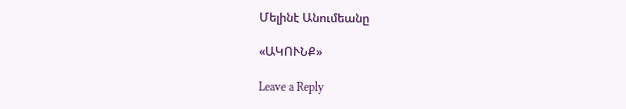Մելինէ Անումեանը

«ԱԿՈՒՆՔ»

Leave a Reply